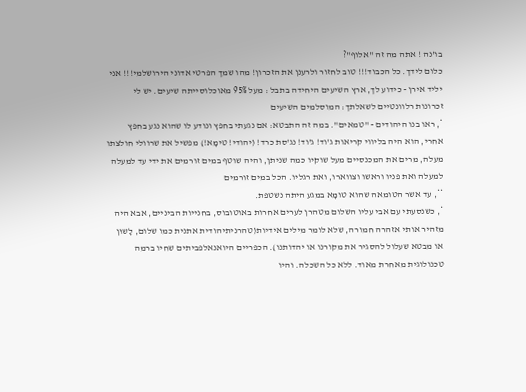בו'נה ! אתה מה זה "אלוף"?
כלום לידך. כל הכבוד!!! טוב לחזור ולרענן את הזכרון! מהו שמך הפרטי אדוני הירושלמי!!! אני יליד אירן - כידוע לך, ארץ השיעים היחידה בתבל : מעל 95% מאוכלוסייתה שיעים. יש לי זכרונות רלוונטיים לשאלתך: המוסלמים השיעים
*, ראו בנו היהודים - "טמאים". במה זה התבטא: אם נגעתי בחפץ ונודע לו שהוא נגע בחפץ אחרי, הוא היה בליווי קריאות ג'וד! ג'וד! נג'סת כרד! (יהודי! טימָּא!) מפשיל את שרוולי חולצתו מעלה, מרים את המכנסיים מעל שוקיו כמה שניתן, והיה שוטף במים זורמים את ידי עד למעלה למעלה ואת פניו וראשו וצווארו, ואת רגליו. הכל במים זורמים
**, עד אשר הטומאה שהוא טומָּא במגע היתה נשטפת.
*, כשנסעתי עם אבי עליו השלום מטהרן לערים אחרות באוטובוס, בחנייות הביניים, אבא היה מזהיר אותי אזהרה חמורה, שלא לומר מילים אידיות(טהרניתיהודית אתנית כמו שלום, לָשוּן או מבטא שעלול להסגיר את מקורנו או יהדותנו). הכפריים היואנאלפביתים שחיו ברמה טכנולוגית מאחרת מאוד. ללא כל השכלה. והיו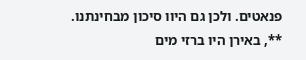פנאטים. ולכן גם היוו סיכון מבחינתנו.
**, באירן היו ברזי מים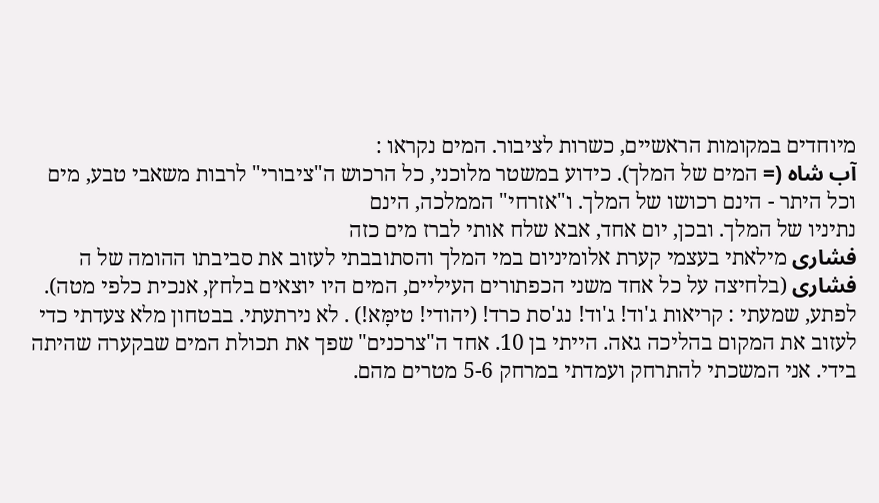מיוחדים במקומות הראשיים, כשרות לציבור. המים נקראו :
آب شاه (= המים של המלך). כידוע במשטר מלוכני, כל הרכוש ה"ציבורי" לרבות משאבי טבע, מים וכל היתר - הינם רכושו של המלך. ו"אזרחי" הממלכה, הינם
נתיניו של המלך. ובכן, יום אחד, אבא שלח אותי לברז מים כזה
فشارى מילאתי בעצמי קערת אלומיניום במי המלך והסתובבתי לעזוב את סביבתו ההומה של ה
فشارى (בלחיצה על כל אחד משני הכפתורים העיליים, המים היו יוצאים בלחץ, אנכית כלפי מטה). לפתע, שמעתי : קריאות ג'וד! ג'וד! נג'סת כרד! (יהודי! טימָּא!) . לא נירתעתי. בבטחון מלא צעדתי כדי לעזוב את המקום בהליכה גאה. הייתי בן 10. אחד ה"צרכנים" שפך את תכולת המים שבקערה שהיתה בידי. אני המשכתי להתרחק ועמדתי במרחק 5-6 מטרים מהם.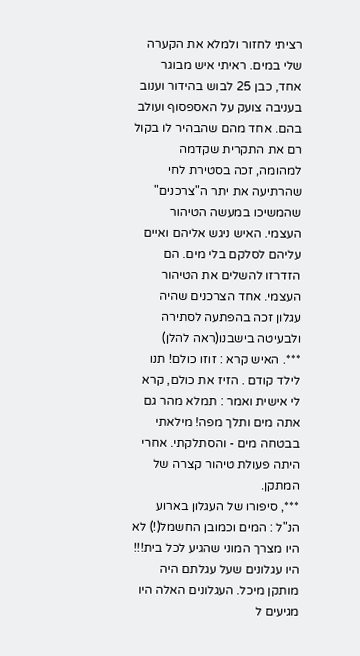רציתי לחזור ולמלא את הקערה שלי במים. ראיתי איש מבוגר אחד, כבן 25 לבוש בהידור וענוב בעניבה צועק על האספסוף ועולב בהם. אחד מהם שהבהיר לו בקול רם את התקרית שקדמה למהומה, זכה בסטירת לחי שהרתיעה את יתר ה"צרכנים" שהמשיכו במעשה הטיהור העצמי. האיש ניגש אליהם ואיים עליהם לסלקם בלי מים. הם הזדרזו להשלים את הטיהור העצמי. אחד הצרכנים שהיה עגלון זכה בהפתעה לסתירה ולבעיטה בישבנו(ראה להלן)
***. האיש קרא : זוזו כולם! תנו לילד קודם . הזיז את כולם, קרא לי אישית ואמר : תמלא מהר גם אתה מים ותלך מפה! מילאתי בבטחה מים - והסתלקתי. אחרי היתה פעולת טיהור קצרה של המתקן.
***, סיפורו של העגלון בארוע הנ"ל : המים וכמובן החשמל(!) לא היו מצרך המוני שהגיע לכל בית!!! היו עגלונים שעל עגלתם היה מותקן מיכל. העגלונים האלה היו מגיעים ל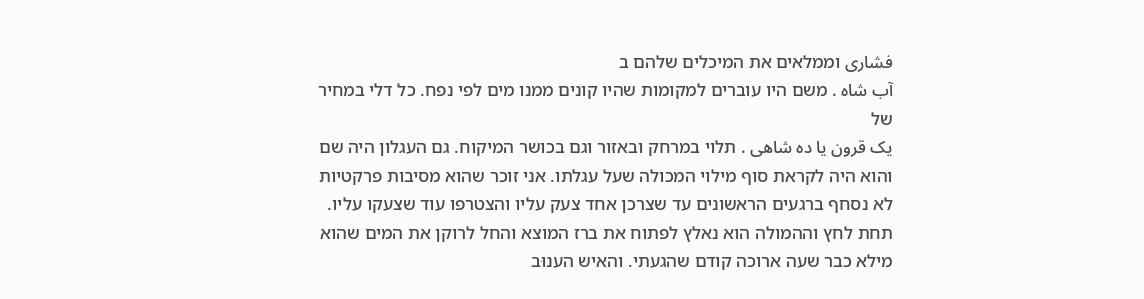فشارى וממלאים את המיכלים שלהם ב
آب شاه . משם היו עוברים למקומות שהיו קונים ממנו מים לפי נפח. כל דלי במחיר של
يک قرون يا ده شاهى . תלוי במרחק ובאזור וגם בכושר המיקוח. גם העגלון היה שם והוא היה לקראת סוף מילוי המכולה שעל עגלתו. אני זוכר שהוא מסיבות פרקטיות לא נסחף ברגעים הראשונים עד שצרכן אחד צעק עליו והצטרפו עוד שצעקו עליו. תחת לחץ וההמולה הוא נאלץ לפתוח את ברז המוצא והחל לרוקן את המים שהוא מילא כבר שעה ארוכה קודם שהגעתי. והאיש הענוּב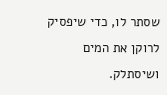שסתר לו, כדי שיפסיק לרוקן את המים ושיסתלק.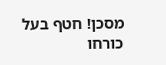מסכן! חטף בעל כורחו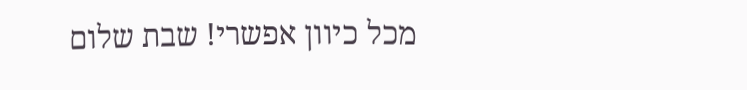מכל כיוון אפשרי! שבת שלום